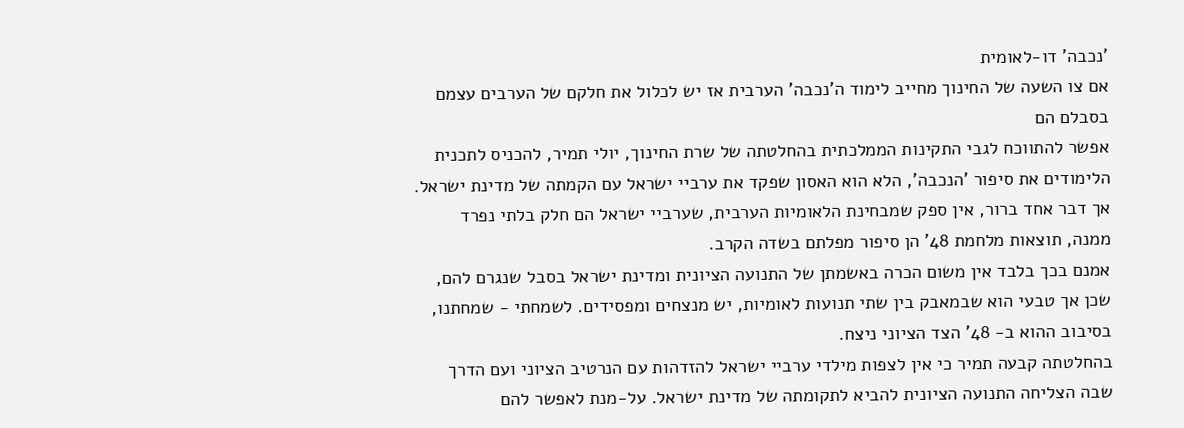'נכבה' דו-לאומית
אם צו השעה של החינוך מחייב לימוד ה'נכבה' הערבית אז יש לכלול את חלקם של הערבים עצמם בסבלם הם
אפשר להתווכח לגבי התקינות הממלכתית בהחלטתה של שרת החינוך, יולי תמיר, להכניס לתכנית הלימודים את סיפור 'הנכבה', הלא הוא האסון שפקד את ערביי ישראל עם הקמתה של מדינת ישראל. אך דבר אחד ברור, אין ספק שמבחינת הלאומיות הערבית, שערביי ישראל הם חלק בלתי נפרד ממנה, תוצאות מלחמת 48' הן סיפור מפלתם בשדה הקרב.
אמנם בכך בלבד אין משום הכרה באשמתן של התנועה הציונית ומדינת ישראל בסבל שנגרם להם, שכן אך טבעי הוא שבמאבק בין שתי תנועות לאומיות, יש מנצחים ומפסידים. לשמחתי - שמחתנו, בסיבוב ההוא ב- 48' הצד הציוני ניצח.
בהחלטתה קבעה תמיר כי אין לצפות מילדי ערביי ישראל להזדהות עם הנרטיב הציוני ועם הדרך שבה הצליחה התנועה הציונית להביא לתקומתה של מדינת ישראל. על-מנת לאפשר להם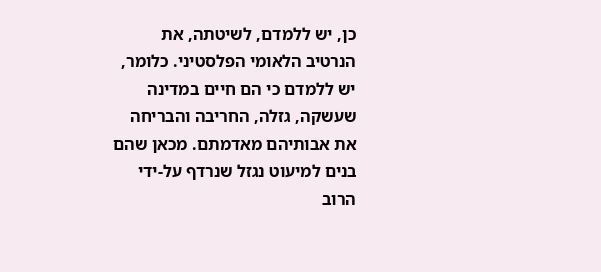כן, יש ללמדם, לשיטתה, את הנרטיב הלאומי הפלסטיני. כלומר, יש ללמדם כי הם חיים במדינה שעשקה, גזלה, החריבה והבריחה את אבותיהם מאדמתם. מכאן שהם בנים למיעוט נגזל שנרדף על-ידי הרוב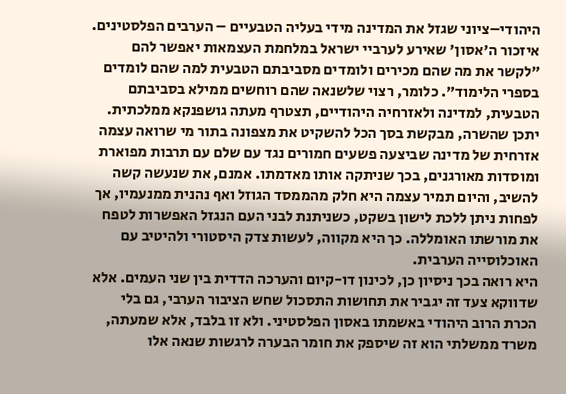היהודי–ציוני שגזל את המדינה מידי בעליה הטבעיים – הערבים הפלסטינים.
איזכור ה'אסון' שאירע לערביי ישראל במלחמת העצמאות יאפשר להם "לקשר את מה שהם מכירים ולומדים מסביבתם הטבעית למה שהם לומדים בספרי הלימוד". כלומר, רצוי שלשנאה שהם רוחשים ממילא בסביבתם הטבעית, למדינה ולאזרחיה היהודיים, תצטרף מעתה גושפנקא ממלכתית.
יתכן שהשרה, מבקשת בסך הכל להשקיט את מצפונה בתור מי שרואה עצמה אזרחית של מדינה שביצעה פשעים חמורים נגד עם שלם עם תרבות מפוארת ומוסדות מאורגנים, בכך שניתקה אותו מאדמתו. אמנם, את שנעשה קשה להשיב, והיום תמיר עצמה היא חלק מהממסד הגוזל ואף נהנית ממנעמיו, אך לפחות ניתן ללכת לישון בשקט, כשניתנת לבני העם הנגזל האפשרות לטפח את מורשתו האומללה. כך היא מקווה, לעשות צדק היסטורי ולהיטיב עם האוכלוסייה הערבית.
היא רואה בכך ניסיון כן, לכינון דו-קיום והערכה הדדית בין שני העמים. אלא שדווקא צעד זה יגביר את תחושות התסכול שחש הציבור הערבי, גם בלי הכרת הרוב היהודי באשמתו באסון הפלסטיני. ולא זו בלבד, אלא שמעתה, משרד ממשלתי הוא זה שיספק את חומר הבערה לרגשות שנאה אלו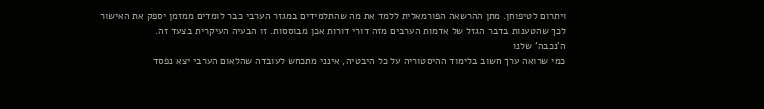ויתרום לטיפוחן. מתן ההרשאה הפורמאלית ללמד את מה שהתלמידים במגזר הערבי כבר לומדים ממזמן יספק את האישור לכך שהטענות בדבר הגזל של אדמות הערבים מזה דורי דורות אכן מבוססות. זו הבעיה העיקרית בצעד זה.
ה'נכבה' שלנו
כמי שרואה ערך חשוב בלימוד ההיסטוריה על כל היבטיה, אינני מתכחש לעובדה שהלאום הערבי יצא נפסד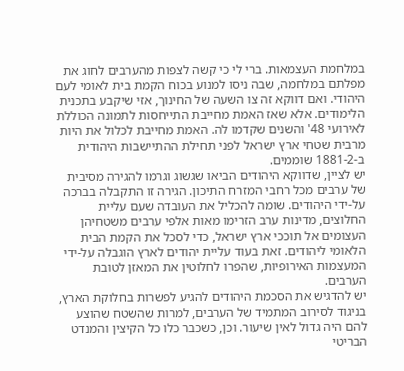במלחמת העצמאות. ברי לי כי קשה לצפות מהערבים לחוג את מפלתם במלחמה, שבה ניסו למנוע בכוח הקמת בית לאומי לעם היהודי. ואם דווקא זה צו השעה של החינוך, אזי שיקבע בתכנית הלימודים. אלא שאז האמת מחייבת התייחסות לתמונה הכוללת לאירועי 48' והשנים שקדמו לה. האמת מחייבת לכלול את היות מרבית שטחי ארץ ישראל לפני תחילת ההתיישבות היהודית ב-1881-2 שוממים.
יש לציין, שדווקא היהודים הביאו שגשוג וגרמו להגירה מסיבית של ערבים מכל רחבי המזרח התיכון. הגירה זו התקבלה בברכה על-ידי היהודים. שומה להכליל את העובדה שעם עליית החלוצים, מדינות ערב הזרימו מאות אלפי ערבים משטחיהן העצומים אל תוככי ארץ ישראל, כדי לסכל את הקמת הבית הלאומי ליהודים. זאת בעוד עליית יהודים לארץ הוגבלה על-ידי המעצמות האירופיות, שהפרו לחלוטין את המאזן לטובת הערבים.
יש להדגיש את הסכמת היהודים להגיע לפשרות בחלוקת הארץ, בניגוד לסירוב המתמיד של הערבים, למרות שהשטח שהוצע להם היה גדול לאין שיעור. וכן, כשכבר כלו כל הקיצין והמנדט הבריטי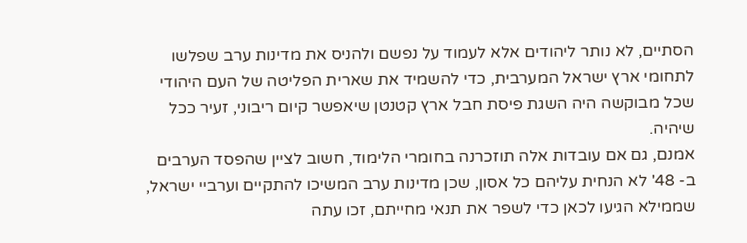הסתיים, לא נותר ליהודים אלא לעמוד על נפשם ולהניס את מדינות ערב שפלשו לתחומי ארץ ישראל המערבית, כדי להשמיד את שארית הפליטה של העם היהודי שכל מבוקשה היה השגת פיסת חבל ארץ קטנטן שיאפשר קיום ריבוני, זעיר ככל שיהיה.
אמנם, גם אם עובדות אלה תוזכרנה בחומרי הלימוד, חשוב לציין שהפסד הערבים ב- 48' לא הנחית עליהם כל אסון, שכן מדינות ערב המשיכו להתקיים וערביי ישראל, שממילא הגיעו לכאן כדי לשפר את תנאי מחייתם, זכו עתה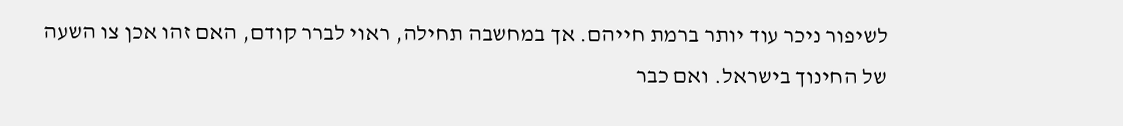לשיפור ניכר עוד יותר ברמת חייהם. אך במחשבה תחילה, ראוי לברר קודם, האם זהו אכן צו השעה של החינוך בישראל. ואם כבר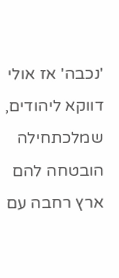'נכבה' אז אולי דווקא ליהודים, שמלכתחילה הובטחה להם ארץ רחבה עם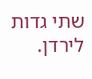שתי גדות לירדן.